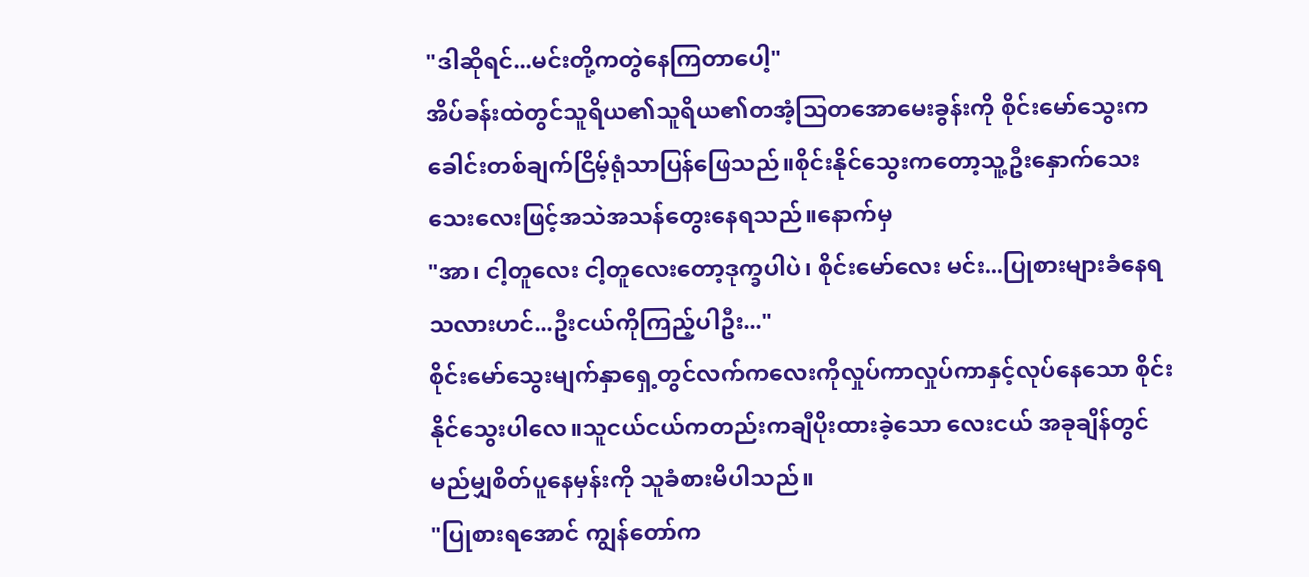"ဒါဆိုရင်...မင်းတို့ကတွဲနေကြတာပေါ့"
အိပ်ခန်းထဲတွင်သူရိယ၏သူရိယ၏တအံ့သြတအောမေးခွန်းကို စိုင်းမော်သွေးကခေါင်းတစ်ချက်ငြိမ့်ရုံသာပြန်ဖြေသည်။စိုင်းနိုင်သွေးကတော့သူ့ဦးနှောက်သေးသေးလေးဖြင့်အသဲအသန်တွေးနေရသည်။နောက်မှ
"အာ၊ ငါ့တူလေး ငါ့တူလေးတော့ဒုက္ခပါပဲ၊ စိုင်းမော်လေး မင်း...ပြုစားများခံနေရသလားဟင်...ဦးငယ်ကိုကြည့်ပါဦး..."
စိုင်းမော်သွေးမျက်နှာရှေ့တွင်လက်ကလေးကိုလှုပ်ကာလှုပ်ကာနှင့်လုပ်နေသော စိုင်းနိုင်သွေးပါလေ။သူငယ်ငယ်ကတည်းကချီပိုးထားခဲ့သော လေးငယ် အခုချိန်တွင်မည်မျှစိတ်ပူနေမှန်းကို သူခံစားမိပါသည်။
"ပြုစားရအောင် ကျွန်တော်က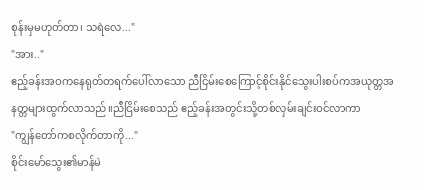စုန်းမှမဟုတ်တာ၊ သရဲလေ..."
"အား.."
ဧည့်ခန်းအဝကနေရုတ်တရက်ပေါ်လာသော ညီငြိမ်းစေကြောင့်စိုင်းနိုင်သွေးပါးစပ်ကအယုတ္တအနတ္တများထွက်လာသည်။ညီငြိမ်းစေသည် ဧည့်ခန်းအတွင်းသို့တစ်လှမ်းချင်းဝင်လာကာ
"ကျွန်တော်ကစလိုက်တာကို..."
စိုင်းမော်သွေး၏မာန်မဲ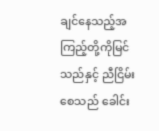ချင်နေသည့်အကြည့်တို့ကိုမြင်သည်နှင့် ညီငြိမ်းစေသည် ခေါင်း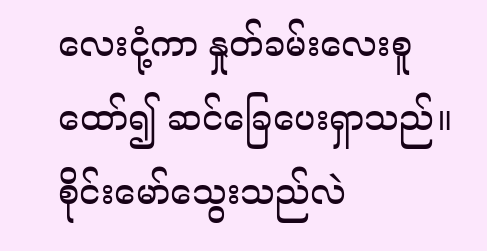လေးငုံ့ကာ နှုတ်ခမ်းလေးစူထော်၍ ဆင်ခြေပေးရှာသည်။စိုင်းမော်သွေးသည်လဲ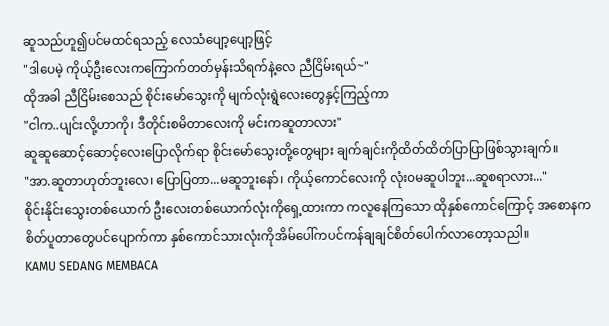ဆူသည်ဟူ၍ပင်မထင်ရသည့် လေသံပျော့ပျော့ဖြင့်
"ဒါပေမဲ့ ကိုယ့်ဦးလေးကကြောက်တတ်မှန်းသိရက်နဲ့လေ ညီငြိမ်းရယ်~"
ထိုအခါ ညီငြိမ်းစေသည် စိုင်းမော်သွေးကို မျက်လုံးရွဲလေးတွေနှင့်ကြည့်ကာ
"ငါက..ပျင်းလို့ဟာကို၊ ဒီတိုင်းစမိတာလေးကို မင်းကဆူတာလား"
ဆူဆူဆောင့်ဆောင့်လေးပြောလိုက်ရာ စိုင်းမော်သွေးတို့တွေများ ချက်ချင်းကိုထိတ်ထိတ်ပြာပြာဖြစ်သွားချက်။
"အာ.ဆူတာဟုတ်ဘူးလေ၊ ပြောပြတာ...မဆူဘူးနော်၊ ကိုယ့်ကောင်လေးကို လုံး၀မဆူပါဘူး...ဆူစရာလား..."
စိုင်းနိုင်းသွေးတစ်ယောက် ဦးလေးတစ်ယောက်လုံးကိုရှေ့ထားကာ ကလူနေကြသော ထိုနှစ်ကောင်ကြောင့် အစောနကစိတ်ပူတာတွေပင်ပျောက်ကာ နှစ်ကောင်သားလုံးကိုအိမ်ပေါ်ကပင်ကန်ချချင်စိတ်ပေါက်လာတော့သညါ။
KAMU SEDANG MEMBACA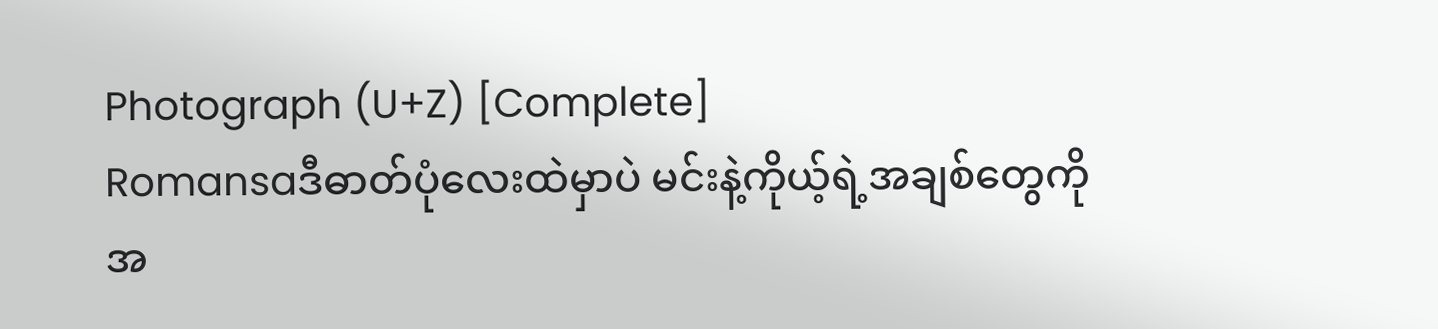Photograph (U+Z) [Complete]
Romansaဒီဓာတ်ပုံလေးထဲမှာပဲ မင်းနဲ့ကိုယ့်ရဲ့အချစ်တွေကိုအ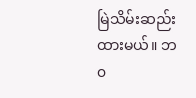မြဲသိမ်းဆည်းထားမယ်။ ဘ၀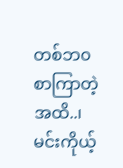တစ်ဘ၀စာကြာတဲ့အထိ..၊ မင်းကိုယ့်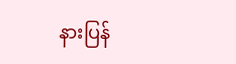နားပြန်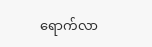ရောက်လာ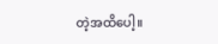တဲ့အထိပေါ့။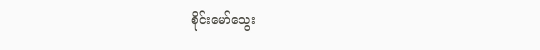စိုင်းမော်သွေး